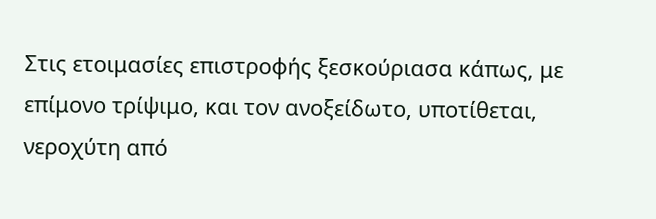Στις ετοιμασίες επιστροφής ξεσκούριασα κάπως, με επίμονο τρίψιμο, και τον ανοξείδωτο, υποτίθεται, νεροχύτη από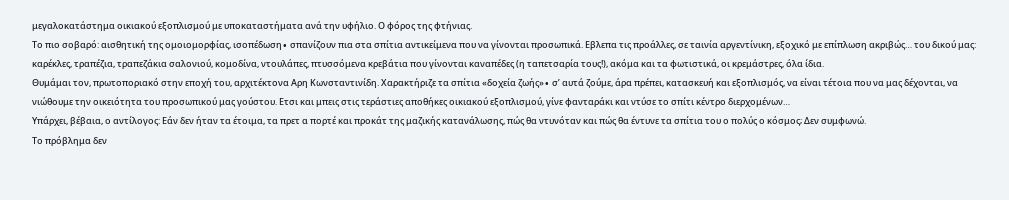μεγαλοκατάστημα οικιακού εξοπλισμού με υποκαταστήματα ανά την υφήλιο. Ο φόρος της φτήνιας.
Το πιο σοβαρό: αισθητική της ομοιομορφίας, ισοπέδωση∙ σπανίζουν πια στα σπίτια αντικείμενα που να γίνονται προσωπικά. Εβλεπα τις προάλλες, σε ταινία αργεντίνικη, εξοχικό με επίπλωση ακριβώς… του δικού μας: καρέκλες, τραπέζια, τραπεζάκια σαλονιού, κομοδίνα, ντουλάπες, πτυσσόμενα κρεβάτια που γίνονται καναπέδες (η ταπετσαρία τους!), ακόμα και τα φωτιστικά, οι κρεμάστρες, όλα ίδια.
Θυμάμαι τον, πρωτοποριακό στην εποχή του, αρχιτέκτονα Αρη Κωνσταντινίδη. Χαρακτήριζε τα σπίτια «δοχεία ζωής»∙ σ’ αυτά ζούμε, άρα πρέπει, κατασκευή και εξοπλισμός, να είναι τέτοια που να μας δέχονται, να νιώθουμε την οικειότητα του προσωπικού μας γούστου. Ετσι και μπεις στις τεράστιες αποθήκες οικιακού εξοπλισμού, γίνε φανταράκι και ντύσε το σπίτι κέντρο διερχομένων…
Υπάρχει, βέβαια, ο αντίλογος: Εάν δεν ήταν τα έτοιμα, τα πρετ α πορτέ και προκάτ της μαζικής κατανάλωσης, πώς θα ντυνόταν και πώς θα έντυνε τα σπίτια του ο πολύς ο κόσμος; Δεν συμφωνώ.
Το πρόβλημα δεν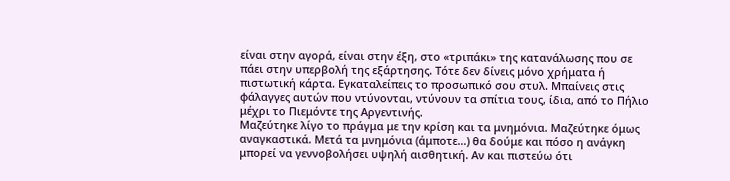είναι στην αγορά, είναι στην έξη, στο «τριπάκι» της κατανάλωσης που σε πάει στην υπερβολή της εξάρτησης. Τότε δεν δίνεις μόνο χρήματα ή πιστωτική κάρτα. Εγκαταλείπεις το προσωπικό σου στυλ. Μπαίνεις στις φάλαγγες αυτών που ντύνονται, ντύνουν τα σπίτια τους, ίδια, από το Πήλιο μέχρι το Πιεμόντε της Αργεντινής.
Μαζεύτηκε λίγο το πράγμα με την κρίση και τα μνημόνια. Μαζεύτηκε όμως αναγκαστικά. Μετά τα μνημόνια (άμποτε…) θα δούμε και πόσο η ανάγκη μπορεί να γεννοβολήσει υψηλή αισθητική. Αν και πιστεύω ότι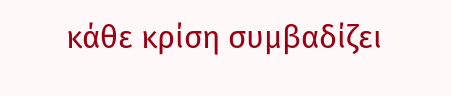κάθε κρίση συμβαδίζει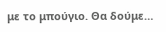με το μπούγιο. Θα δούμε…